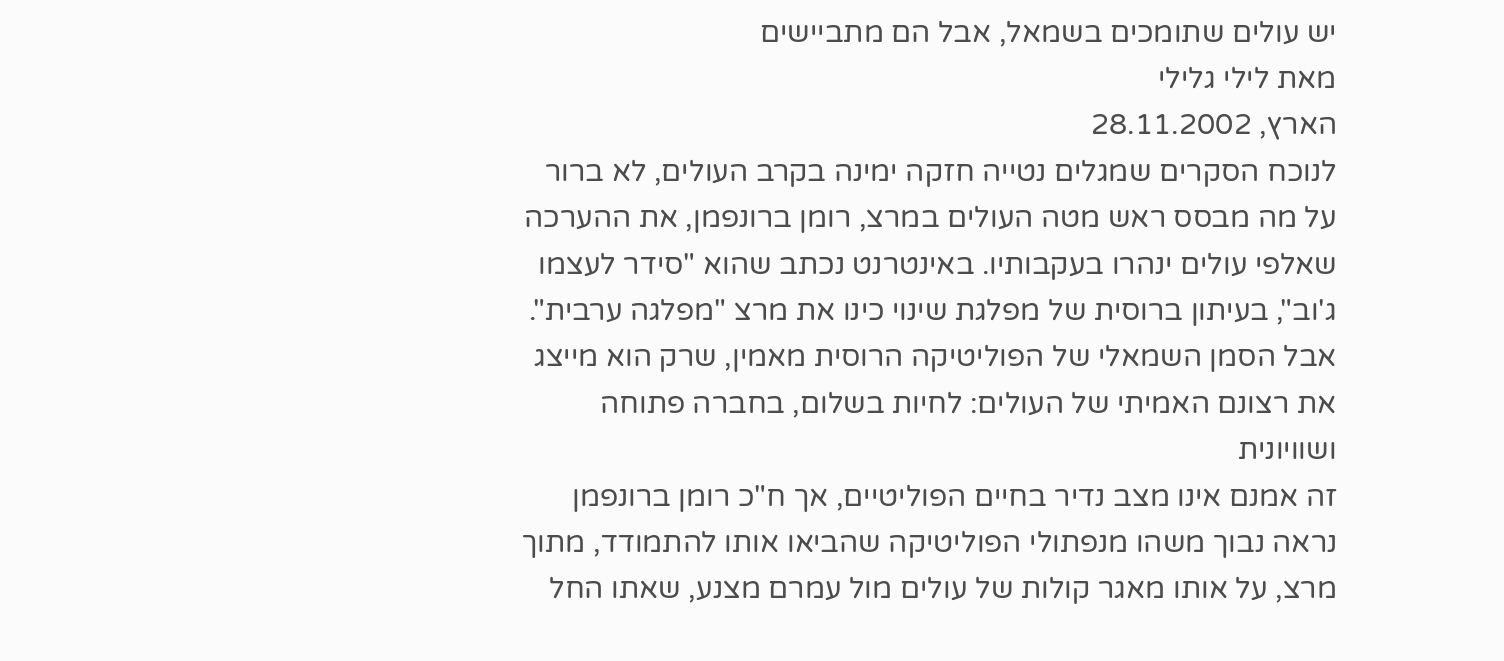יש עולים שתומכים בשמאל, אבל הם מתביישים
מאת לילי גלילי
הארץ, 28.11.2002
לנוכח הסקרים שמגלים נטייה חזקה ימינה בקרב העולים, לא ברור על מה מבסס ראש מטה העולים במרצ, רומן ברונפמן, את ההערכה שאלפי עולים ינהרו בעקבותיו. באינטרנט נכתב שהוא "סידר לעצמו ג'וב", בעיתון ברוסית של מפלגת שינוי כינו את מרצ "מפלגה ערבית". אבל הסמן השמאלי של הפוליטיקה הרוסית מאמין, שרק הוא מייצג את רצונם האמיתי של העולים: לחיות בשלום, בחברה פתוחה ושוויונית
זה אמנם אינו מצב נדיר בחיים הפוליטיים, אך ח"כ רומן ברונפמן נראה נבוך משהו מנפתולי הפוליטיקה שהביאו אותו להתמודד, מתוך מרצ, על אותו מאגר קולות של עולים מול עמרם מצנע, שאתו החל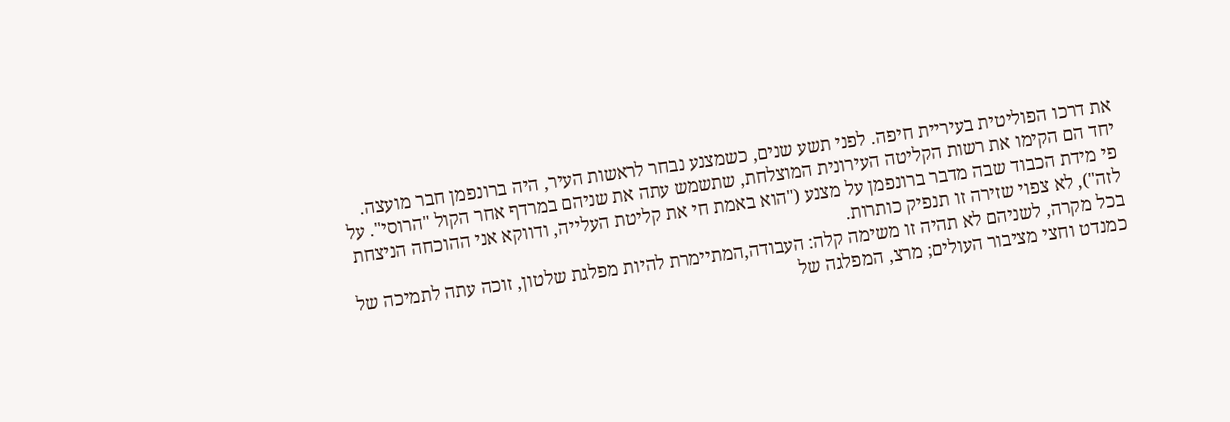את דרכו הפוליטית בעיריית חיפה. לפני תשע שנים, כשמצנע נבחר לראשות העיר, היה ברונפמן חבר מועצה. יחד הם הקימו את רשות הקליטה העירונית המוצלחת, שתשמש עתה את שניהם במרדף אחר הקול "הרוסי". על פי מידת הכבוד שבה מדבר ברונפמן על מצנע ("הוא באמת חי את קליטת העלייה, ודווקא אני ההוכחה הניצחת לזה"), לא צפוי שזירה זו תנפיק כותרות.
בכל מקרה, לשניהם לא תהיה זו משימה קלה: העבודה,המתיימרת להיות מפלגת שלטון, זוכה עתה לתמיכה של כמנדט וחצי מציבור העולים; מרצ, המפלגה של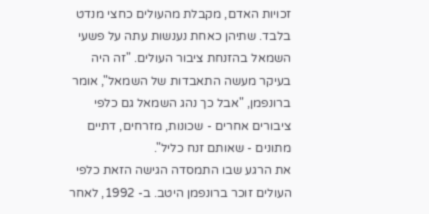זכויות האדם, מקבלת מהעולים כחצי מנדט בלבד. שתיהן כאחת נענשות עתה על פשעי השמאל בהזנחת ציבור העולים. "זה היה בעיקר מעשה התאבדות של השמאל", אומר ברונפמן, "אבל כך נהג השמאל גם כלפי ציבורים אחרים - שכונות, מזרחים, דתיים מתונים - שאותם זנח כליל".
את הרגע שבו התמסדה הגישה הזאת כלפי העולים זוכר ברונפמן היטב. ב- 1992, לאחר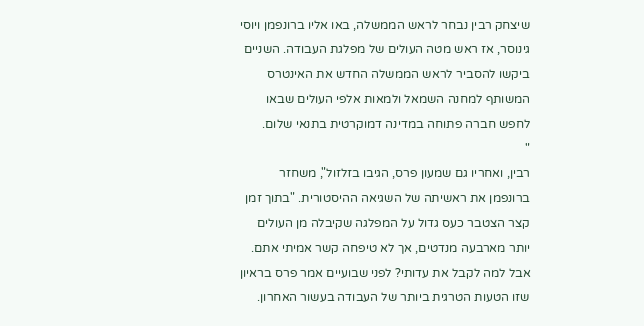שיצחק רבין נבחר לראש הממשלה, באו אליו ברונפמן ויוסי גינוסר, אז ראש מטה העולים של מפלגת העבודה. השניים ביקשו להסביר לראש הממשלה החדש את האינטרס המשותף למחנה השמאל ולמאות אלפי העולים שבאו לחפש חברה פתוחה במדינה דמוקרטית בתנאי שלום.
"
רבין, ואחריו גם שמעון פרס, הגיבו בזלזול", משחזר ברונפמן את ראשיתה של השגיאה ההיסטורית. "בתוך זמן קצר הצטבר כעס גדול על המפלגה שקיבלה מן העולים יותר מארבעה מנדטים, אך לא טיפחה קשר אמיתי אתם. אבל למה לקבל את עדותי? לפני שבועיים אמר פרס בראיון שזו הטעות הטרגית ביותר של העבודה בעשור האחרון.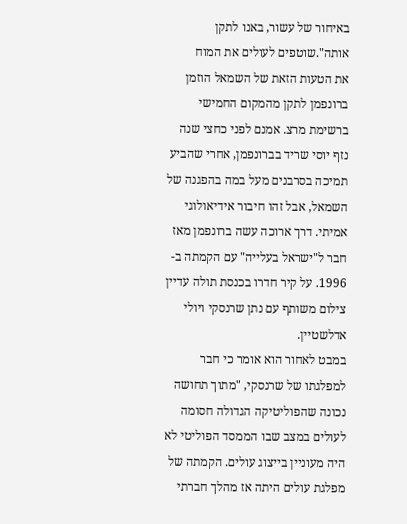באיחור של עשור, באנו לתקן אותה".שוטפים לעולים את המוח
את הטעות הזאת של השמאל הוזמן ברונפמן לתקן מהמקום החמישי ברשימת מרצ. אמנם לפני כחצי שנה נזף יוסי שריד בברונפמן, אחרי שהביע תמיכה בסרבנים מעל במה בהפגנה של השמאל, אבל זהו חיבור אידיאולוגי אמיתי. דרך ארוכה עשה ברונפמן מאז חבר ל"ישראל בעלייה" עם הקמתה ב- 1996. על קיר חדרו בכנסת תולה עדיין צילום משותף עם נתן שרנסקי ויולי אדלשטיין.
במבט לאחור הוא אומר כי חבר למפלגתו של שרנסקי, "מתוך תחושה נכונה שהפוליטיקה הגדולה חסומה לעולים במצב שבו הממסד הפוליטי לא היה מעוניין בייצוג עולים. הקמתה של מפלגת עולים היתה אז מהלך חברתי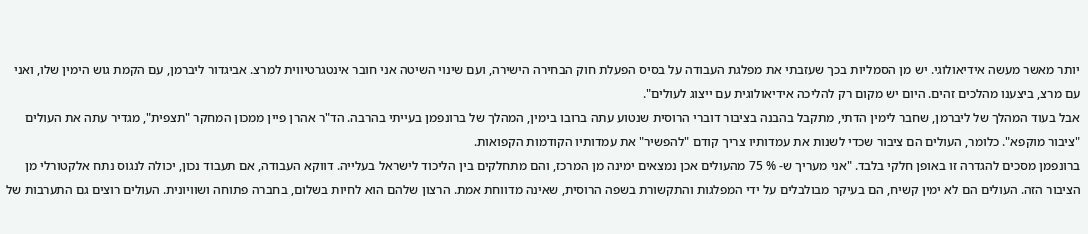יותר מאשר מעשה אידיאולוגי. יש מן הסמליות בכך שעזבתי את מפלגת העבודה על בסיס הפעלת חוק הבחירה הישירה, ועם שינוי השיטה אני חובר אינטגרטיווית למרצ. אביגדור ליברמן, עם הקמת גוש הימין שלו, ואני עם מרצ, ביצענו מהלכים זהים. היום יש מקום רק להליכה אידיאולוגית עם ייצוג לעולים".
אבל בעוד המהלך של ליברמן, שחבר לימין הדתי, מתקבל בהבנה בציבור דוברי הרוסית שנטוע עתה ברובו בימין, המהלך של ברונפמן בעייתי בהרבה. הד"ר אהרן פיין ממכון המחקר "תצפית", מגדיר עתה את העולים "ציבור מוקפא". כלומר, העולים הם ציבור שכדי לשנות את עמדותיו צריך קודם "להפשיר" את עמדותיו הקודמות הקפואות.
ברונפמן מסכים להגדרה זו באופן חלקי בלבד. "אני מעריך ש- % 75 מהעולים אכן נמצאים ימינה מן המרכז, והם מתחלקים בין הליכוד לישראל בעלייה. דווקא העבודה, אם תעבוד נכון, יכולה לנגוס נתח אלקטורלי מן הציבור הזה. העולים הם לא ימין קשיח, הם בעיקר מבולבלים על ידי המפלגות והתקשורת בשפה הרוסית, שאינה מדווחת אמת. הרצון שלהם הוא לחיות בשלום, בחברה פתוחה ושוויונית. העולים רוצים גם התערבות של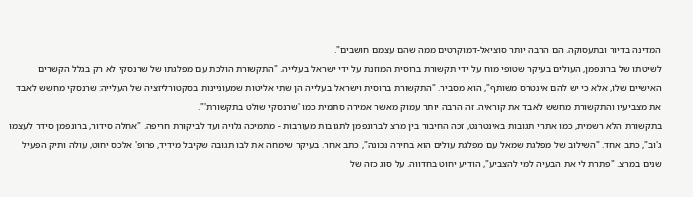המדינה בדיור ובתעסוקה. הם הרבה יותר סוציאל-דמוקרטים ממה שהם עצמם חושבים".
לשיטתו של ברונפמן, העולים בעיקר שטופי מוח על ידי תקשורת ברוסית המוזנת על ידי ישראל בעלייה. "התקשורת הולכת עם מפלגתו של שרנסקי לא רק בגלל הקשרים האישיים שלו, אלא כי יש להם אינטרס משותף", הוא מסביר. "התקשורת ברוסית וישראל בעלייה הן שתי אליטות שמעוניינות בסקטורליזציה של העלייה: שרנסקי מחשש לאבד את מצביעיו והתקשורת מחשש לאבד את קוראיה. זה הרבה יותר עמוק מאשר אמירה סתמית כמו 'שרנסקי שולט בתקשורת'".
בתקשורת הלא רשמית, כמו אתרי תגובות באינטרנט, זכה החיבור בין מרצ לברונפמן לתגובות מעורבות - מתמיכה גלויה ועד לביקורת חריפה. "אחלה סידור, ברונפמן סידר לעצמו ג'וב", כתב אחד. "השילוב של מפלגת שמאל עם מפלגת עולים הוא בחירה נכונה", כתב אחר. בעיקר שימחה את לבו תגובה שקיבל מידיד, פרופ' אלכס יחוט, עולה ותיק הפעיל שנים במרצ. "פתרת לי את הבעיה למי להצביע", הודיע יחוט בחדווה. על סוג כזה של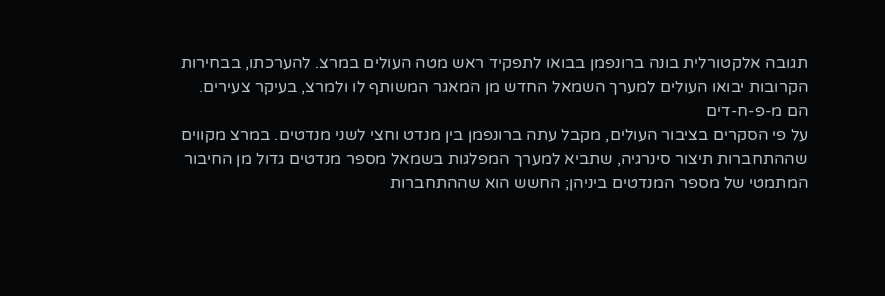תגובה אלקטורלית בונה ברונפמן בבואו לתפקיד ראש מטה העולים במרצ. להערכתו, בבחירות הקרובות יבואו העולים למערך השמאל החדש מן המאגר המשותף לו ולמרצ, בעיקר צעירים.
הם מ-פ-ח-דים
על פי הסקרים בציבור העולים, מקבל עתה ברונפמן בין מנדט וחצי לשני מנדטים. במרצ מקווים שההתחברות תיצור סינרגיה, שתביא למערך המפלגות בשמאל מספר מנדטים גדול מן החיבור המתמטי של מספר המנדטים ביניהן; החשש הוא שההתחברות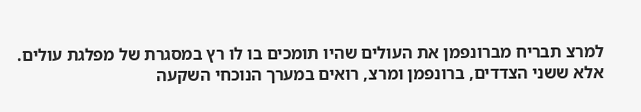למרצ תבריח מברונפמן את העולים שהיו תומכים בו לו רץ במסגרת של מפלגת עולים. אלא ששני הצדדים, ברונפמן ומרצ, רואים במערך הנוכחי השקעה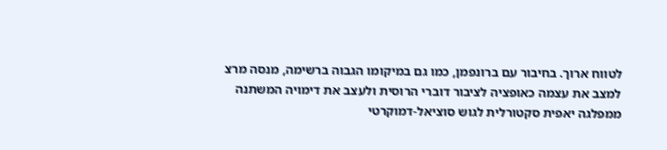לטווח ארוך. בחיבור עם ברונפמן, כמו גם במיקומו הגבוה ברשימה, מנסה מרצ למצב את עצמה כאופציה לציבור דוברי הרוסית ולעצב את דימויה המשתנה ממפלגה יאפית סקטורלית לגוש סוציאל-דמוקרטי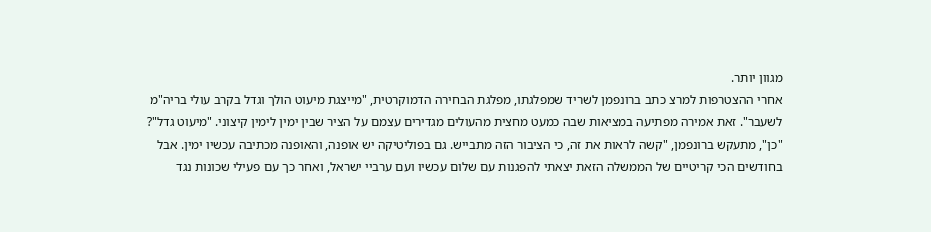מגוון יותר.
אחרי ההצטרפות למרצ כתב ברונפמן לשריד שמפלגתו, מפלגת הבחירה הדמוקרטית, "מייצגת מיעוט הולך וגדל בקרב עולי בריה"מ לשעבר". זאת אמירה מפתיעה במציאות שבה כמעט מחצית מהעולים מגדירים עצמם על הציר שבין ימין לימין קיצוני. "מיעוט גדל"? "כן", מתעקש ברונפמן, "קשה לראות את זה, כי הציבור הזה מתבייש. גם בפוליטיקה יש אופנה, והאופנה מכתיבה עכשיו ימין. אבל בחודשים הכי קריטיים של הממשלה הזאת יצאתי להפגנות עם שלום עכשיו ועם ערביי ישראל, ואחר כך עם פעילי שכונות נגד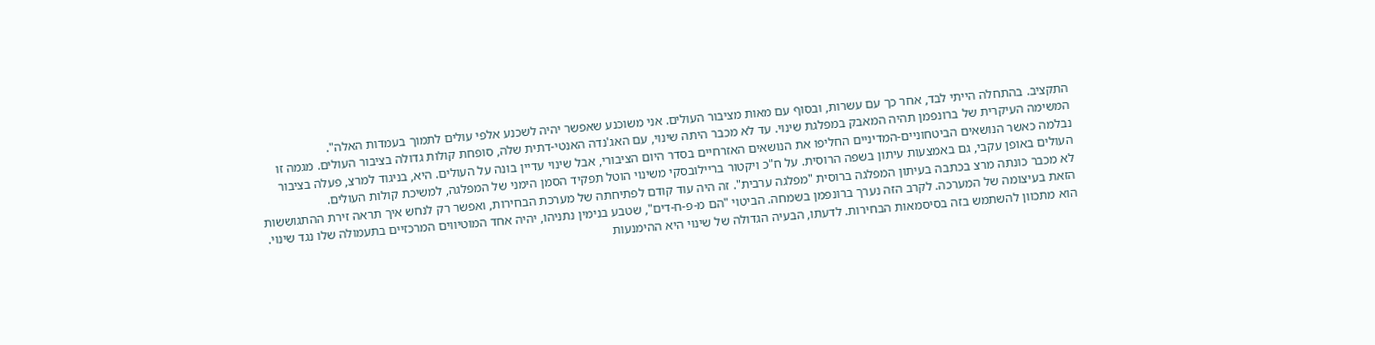התקציב. בהתחלה הייתי לבד, אחר כך עם עשרות, ובסוף עם מאות מציבור העולים. אני משוכנע שאפשר יהיה לשכנע אלפי עולים לתמוך בעמדות האלה".
המשימה העיקרית של ברונפמן תהיה המאבק במפלגת שינוי. עד לא מכבר היתה שינוי, עם האג'נדה האנטי-דתית שלה, סופחת קולות גדולה בציבור העולים. מגמה זו נבלמה כאשר הנושאים הביטחוניים-המדיניים החליפו את הנושאים האזרחיים בסדר היום הציבורי, אבל שינוי עדיין בונה על העולים. היא, בניגוד למרצ, פעלה בציבור העולים באופן עקבי, גם באמצעות עיתון בשפה הרוסית. על ח"כ ויקטור בריילובסקי משינוי הוטל תפקיד הסמן הימני של המפלגה, למשיכת קולות העולים.
לא מכבר כונתה מרצ בכתבה בעיתון המפלגה ברוסית "מפלגה ערבית". זה היה עוד קודם לפתיחתה של מערכת הבחירות, ואפשר רק לנחש איך תראה זירת ההתגוששות הזאת בעיצומה של המערכה. לקרב הזה נערך ברונפמן בשמחה. הביטוי "הם מ-פ-ח-דים", שטבע בנימין נתניהו, יהיה אחד המוטיווים המרכזיים בתעמולה שלו נגד שינוי. הוא מתכוון להשתמש בזה בסיסמאות הבחירות. לדעתו, הבעיה הגדולה של שינוי היא ההימנעות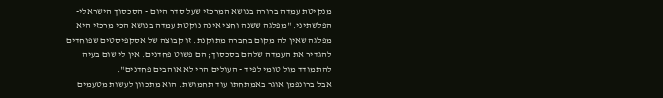מנקיטת עמדה ברורה בנושא המרכזי שעל סדר היום - הסכסוך הישראלי-הפלשתיני. "מפלגה ששנה וחצי אינה נוקטת עמדה בנושא הכי מרכזי היא מפלגה שאין לה מקום בחברה מתוקנת. זו קבוצה של אסקפיסטים שפוחדים להגדיר את העמדה שלהם בסכסוך; הם פשוט פחדנים. אין לי שום בעיה להתמודד מול טומי לפיד - העולים הרי לא אוהבים פחדנים".
אבל ברונפמן אוגר באמתחתו עוד תחמושת. הוא מתכוון לעשות מטעמים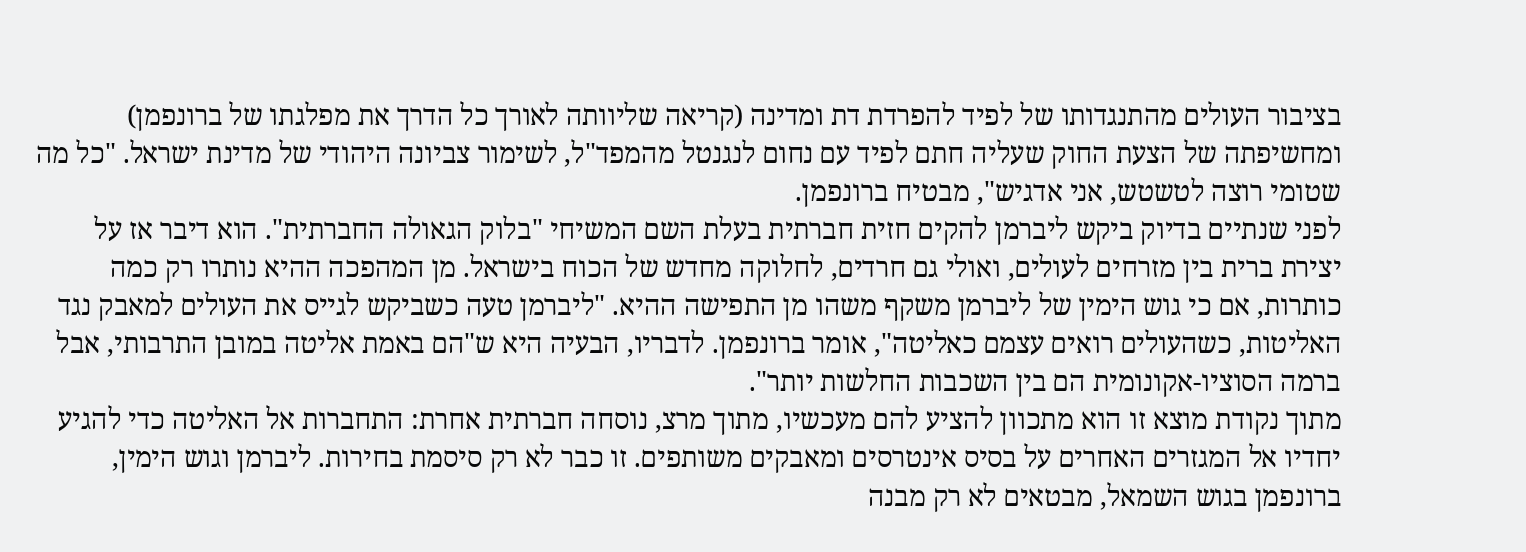בציבור העולים מהתנגדותו של לפיד להפרדת דת ומדינה (קריאה שליוותה לאורך כל הדרך את מפלגתו של ברונפמן) ומחשיפתה של הצעת החוק שעליה חתם לפיד עם נחום לנגנטל מהמפד"ל, לשימור צביונה היהודי של מדינת ישראל. "כל מה שטומי רוצה לטשטש, אני אדגיש", מבטיח ברונפמן.
לפני שנתיים בדיוק ביקש ליברמן להקים חזית חברתית בעלת השם המשיחי "בלוק הגאולה החברתית". הוא דיבר אז על יצירת ברית בין מזרחים לעולים, ואולי גם חרדים, לחלוקה מחדש של הכוח בישראל. מן המהפכה ההיא נותרו רק כמה כותרות, אם כי גוש הימין של ליברמן משקף משהו מן התפישה ההיא. "ליברמן טעה כשביקש לגייס את העולים למאבק נגד האליטות, כשהעולים רואים עצמם כאליטה", אומר ברונפמן. לדבריו, הבעיה היא ש"הם באמת אליטה במובן התרבותי, אבל ברמה הסוציו-אקונומית הם בין השכבות החלשות יותר".
מתוך נקודת מוצא זו הוא מתכוון להציע להם מעכשיו, מתוך מרצ, נוסחה חברתית אחרת: התחברות אל האליטה כדי להגיע יחדיו אל המגזרים האחרים על בסיס אינטרסים ומאבקים משותפים. זו כבר לא רק סיסמת בחירות. ליברמן וגוש הימין, ברונפמן בגוש השמאל, מבטאים לא רק מבנה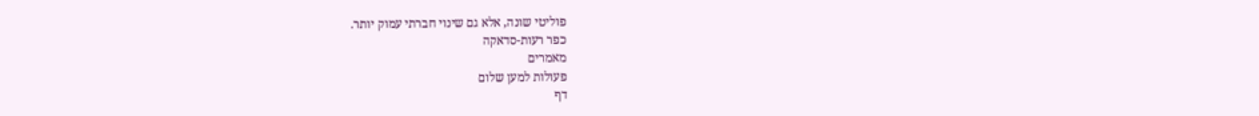פוליטי שונה, אלא גם שינוי חברתי עמוק יותר.
כפר רעות-סדאקה
מאמרים
פעולות למען שלום
דף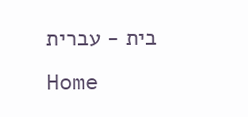בית - עברית
Home